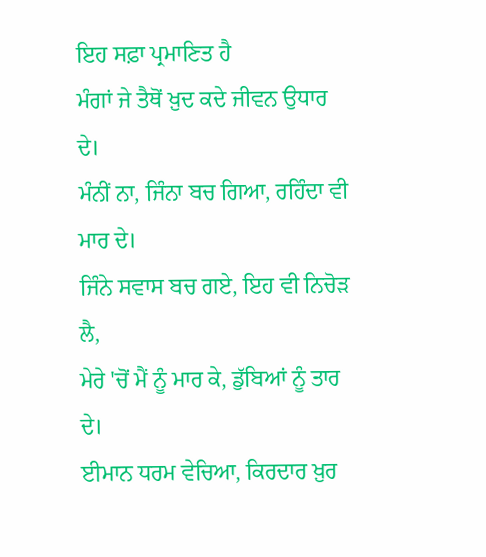ਇਹ ਸਫ਼ਾ ਪ੍ਰਮਾਣਿਤ ਹੈ
ਮੰਗਾਂ ਜੇ ਤੈਥੋਂ ਖ਼ੁਦ ਕਦੇ ਜੀਵਨ ਉਧਾਰ ਦੇ।
ਮੰਨੀਂ ਨਾ, ਜਿੰਨਾ ਬਚ ਗਿਆ, ਰਹਿੰਦਾ ਵੀ ਮਾਰ ਦੇ।
ਜਿੰਨੇ ਸਵਾਸ ਬਚ ਗਏ, ਇਹ ਵੀ ਨਿਚੋੜ ਲੈ,
ਮੇਰੇ 'ਚੋਂ ਮੈਂ ਨੂੰ ਮਾਰ ਕੇ, ਡੁੱਬਿਆਂ ਨੂੰ ਤਾਰ ਦੇ।
ਈਮਾਨ ਧਰਮ ਵੇਚਿਆ, ਕਿਰਦਾਰ ਖ਼ੁਰ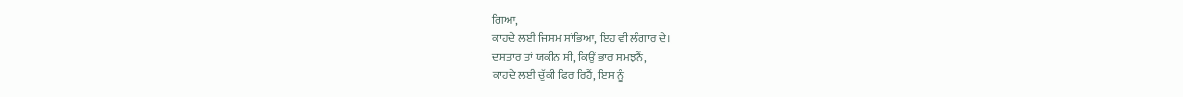ਗਿਆ,
ਕਾਹਦੇ ਲਈ ਜਿਸਮ ਸਾਂਭਿਆ, ਇਹ ਵੀ ਲੰਗਾਰ ਦੇ।
ਦਸਤਾਰ ਤਾਂ ਯਕੀਨ ਸੀ, ਕਿਉਂ ਭਾਰ ਸਮਝਨੈਂ,
ਕਾਹਦੇ ਲਈ ਚੁੱਕੀ ਫਿਰ ਰਿਹੈਂ, ਇਸ ਨੂੰ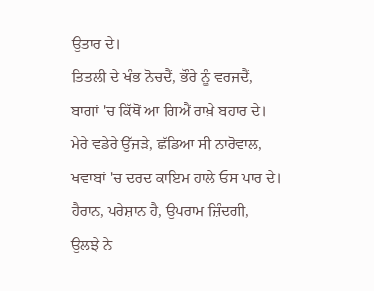ਉਤਾਰ ਦੇ।
ਤਿਤਲੀ ਦੇ ਖੰਭ ਨੋਚਦੈਂ, ਭੌਰੇ ਨੂੰ ਵਰਜਦੈਂ,
ਬਾਗਾਂ 'ਚ ਕਿੱਥੋਂ ਆ ਗਿਐਂ ਰਾਖ਼ੇ ਬਹਾਰ ਦੇ।
ਮੇਰੇ ਵਡੇਰੇ ਉੱਜੜੇ, ਛੱਡਿਆ ਸੀ ਨਾਰੋਵਾਲ,
ਖਵਾਬਾਂ 'ਚ ਦਰਦ ਕਾਇਮ ਹਾਲੇ ਓਸ ਪਾਰ ਦੇ।
ਹੈਰਾਨ, ਪਰੇਸ਼ਾਨ ਹੈ, ਉਪਰਾਮ ਜ਼ਿੰਦਗੀ,
ਉਲਝੇ ਨੇ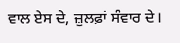ਵਾਲ ਏਸ ਦੇ, ਜ਼ੁਲਫ਼ਾਂ ਸੰਵਾਰ ਦੇ।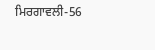ਮਿਰਗਾਵਲੀ-56